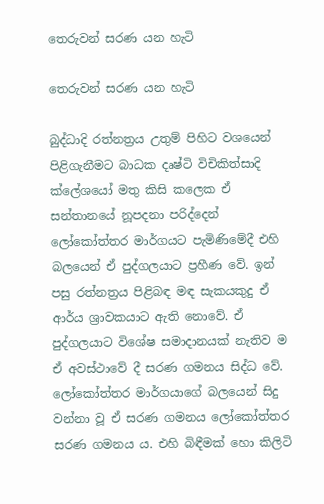තෙරුවන් සරණ යන හැටි

තෙරුවන් සරණ යන හැටි

බුද්ධාදි රත්නත්‍රය උතුම් පිහිට වශයෙන් පිළිගැනීමට බාධක දෘෂ්ටි විචිකිත්සාදි ක්ලේශයෝ මතු කිසි කලෙක ඒ සන්තානයේ නූපදනා පරිද්දෙන් ලෝකෝත්තර මාර්ගයට පැමිණිමේදී එහි බලයෙන් ඒ පුද්ගලයාට ප්‍රහීණ වේ. ඉන් පසු රත්නත්‍රය පිළිබඳ මඳ සැකයකුදු ඒ ආර්ය ශ්‍රාවකයාට ඇති නොවේ. ඒ පුද්ගලයාට විශේෂ සමාදානයක් නැතිව ම ඒ අවස්ථාවේ දී සරණ ගමනය සිද්ධ වේ. ලෝකෝත්තර මාර්ගයාගේ බලයෙන් සිදු වන්නා වූ ඒ සරණ ගමනය ලෝකෝත්තර සරණ ගමනය ය. එහි බිඳීමක් හො කිලිටි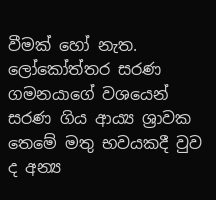වීමක් හෝ නැත. ලෝකෝත්තර සරණ ගමනයාගේ වශයෙන් සරණ ගිය ආය්‍ය ශ්‍රාවක තෙමේ මතු භවයකදී වුව ද අන්‍ය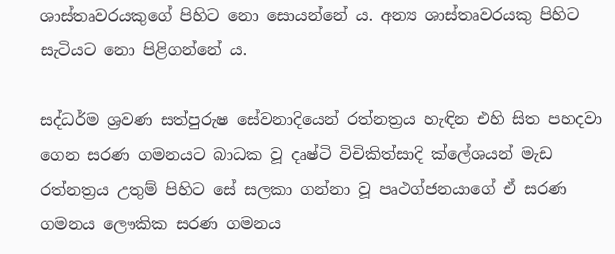ශාස්තෘවරයකුගේ පිහිට නො සොයන්නේ ය. අන්‍ය ශාස්තෘවරයකු පිහිට සැටියට නො පිළිගන්නේ ය.

සද්ධර්ම ශ්‍රවණ සත්පුරුෂ සේවනාදියෙන් රත්නත්‍රය හැඳින එහි සිත පහදවා ගෙන සරණ ගමනයට බාධක වූ දෘෂ්ටි විචිකිත්සාදි ක්ලේශයන් මැඩ රත්නත්‍රය උතුම් පිහිට සේ සලකා ගන්නා වූ පෘථග්ජනයාගේ ඒ සරණ ගමනය ලෞකික සරණ ගමනය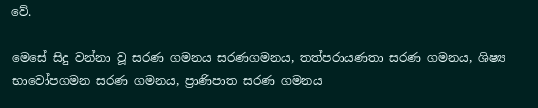වේ.

මෙසේ සිදු වන්නා වූ සරණ ගමනය සරණගමනය, තත්පරායණතා සරණ ගමනය, ශිෂ්‍ය භාවෝපගමන සරණ ගමනය, ප්‍රාණිපාත සරණ ගමනය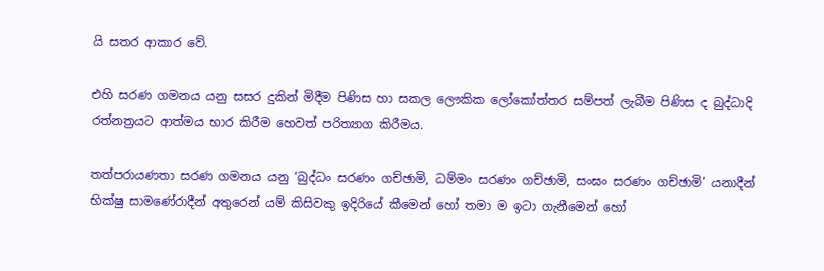යි සතර ආකාර වේ.

එහි සරණ ගමනය යනු සසර දුකින් මිදීම පිණිස හා සකල ලෞකික ලෝකෝත්තර සම්පත් ලැබීම පිණිස ද බුද්ධාදි රත්නත්‍රයට ආත්මය භාර කිරීම හෙවත් පරිත්‍යාග කිරීමය.

තත්පරායණතා සරණ ගමනය යනු ‘බුද්ධං සරණං ගච්ඡාමි, ධම්මං සරණං ගච්ඡාමි, සංඝං සරණං ගච්ඡාමි’ යනාදීන් භික්ෂු සාමණේරාදීන් අතුරෙන් යම් කිසිවකු ඉදිරියේ කීමෙන් හෝ තමා ම ඉටා ගැනීමෙන් හෝ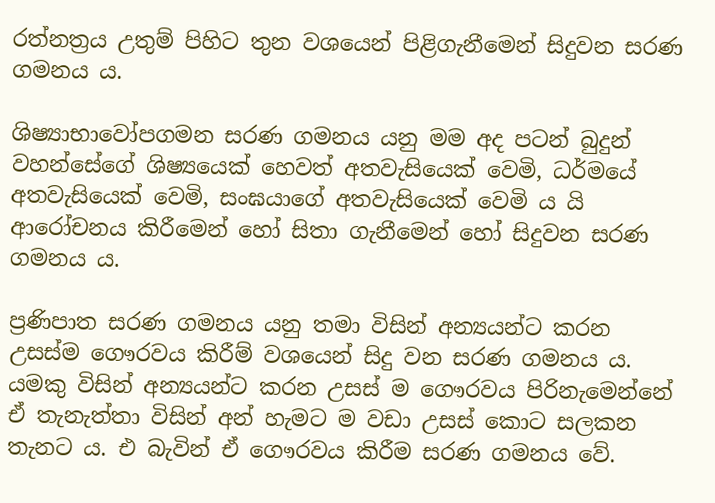රත්නත්‍රය උතුම් පිහිට තුන වශයෙන් පිළිගැනීමෙන් සිදුවන සරණ ගමනය ය.

ශිෂ්‍යාභාවෝපගමන සරණ ගමනය යනු මම අද පටන් බුදුන් වහන්සේගේ ශිෂ්‍යයෙක් හෙවත් අතවැසියෙක් වෙමි, ධර්මයේ අතවැසියෙක් වෙමි, සංඝයාගේ අතවැසියෙක් වෙමි ය යි ආරෝචනය කිරීමෙන් හෝ සිතා ගැනීමෙන් හෝ සිදුවන සරණ ගමනය ය.

ප්‍රණිපාත සරණ ගමනය යනු තමා විසින් අන්‍යයන්ට කරන උසස්ම ගෞරවය කිරීම් වශයෙන් සිදු වන සරණ ගමනය ය. යමකු විසින් අන්‍යයන්ට කරන උසස් ම ගෞරවය පිරිනැමෙන්නේ ඒ තැනැත්තා විසින් අන් හැමට ම වඩා උසස් කොට සලකන තැනට ය. එ බැවින් ඒ ගෞරවය කිරීම සරණ ගමනය වේ.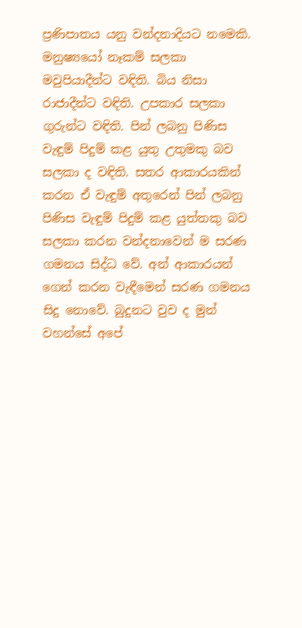ප්‍රණිපාතය යනු වන්දනාදියට නමෙකි. මනුෂ්‍යයෝ නෑකම් සලකා මවුපියාදීන්ට වඳිති. බිය නිසා රාජාදීන්ට වඳිති. උපකාර සලකා ගුරුන්ට වඳිති. පින් ලබනු පිණිස වැඳුම් පිදුම් කළ යුතු උතුමකු බව සලකා ද වඳිති. සතර ආකාරයකින් කරන ඒ වැඳුම් අතුරෙන් පින් ලබනු පිණිස වැඳුම් පිදුම් කළ යුත්තකු බව සලකා කරන වන්දනාවෙන් ම සරණ ගමනය සිද්ධ වේ. අන් ආකාරයන් ගෙන් කරන වැඳීමෙන් සරණ ගමනය සිදු නොවේ. බුදුනට වුව ද මුන් වහන්සේ අපේ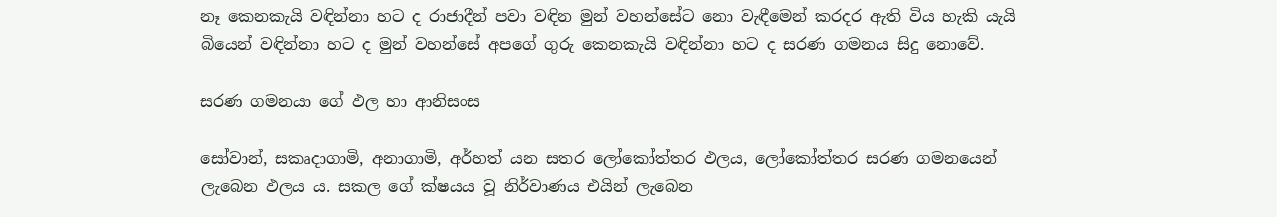නෑ කෙනකැයි වඳින්නා හට ද රාජාදීන් පවා වඳින මුන් වහන්සේට නො වැඳීමෙන් කරදර ඇති විය හැකි යැයි බියෙන් වඳින්නා හට ද මුන් වහන්සේ අපගේ ගුරු කෙනකැයි වඳින්නා හට ද සරණ ගමනය සිදු නොවේ.

සරණ ගමනයා ගේ ඵල හා ආනිසංස

සෝවාන්, සකෘදාගාමි, අනාගාමි, අර්හත් යන සතර ලෝකෝත්තර ඵලය, ලෝකෝත්තර සරණ ගමනයෙන් ලැබෙන ඵලය ය. සකල ගේ ක්ෂයය වූ නිර්වාණය එයින් ලැබෙන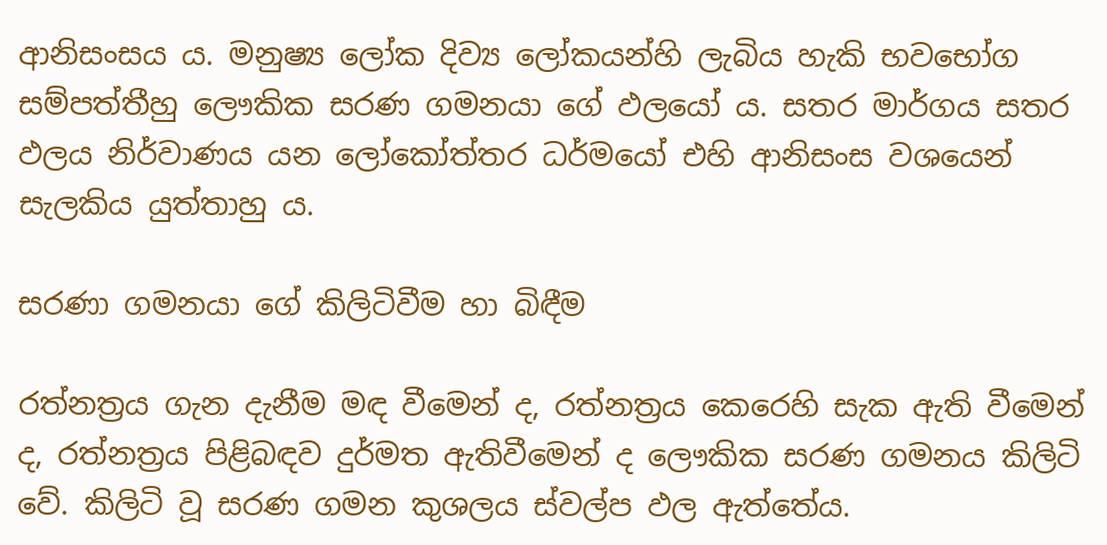ආනිසංසය ය. මනුෂ්‍ය ලෝක දිව්‍ය ලෝකයන්හි ලැබිය හැකි භවභෝග සම්පත්තීහු ලෞකික සරණ ගමනයා ගේ ඵලයෝ ය. සතර මාර්ගය සතර ඵලය නිර්වාණය යන ලෝකෝත්තර ධර්මයෝ එහි ආනිසංස වශයෙන් සැලකිය යුත්තාහු ය.

සරණා ගමනයා ගේ කිලිටිවීම හා බිඳීම

රත්නත්‍රය ගැන දැනීම මඳ වීමෙන් ද, රත්නත්‍රය කෙරෙහි සැක ඇති වීමෙන් ද, රත්නත්‍රය පිළිබඳව දුර්මත ඇතිවීමෙන් ද ලෞකික සරණ ගමනය කිලිටි වේ. කිලිටි වූ සරණ ගමන කුශලය ස්වල්ප ඵල ඇත්තේය.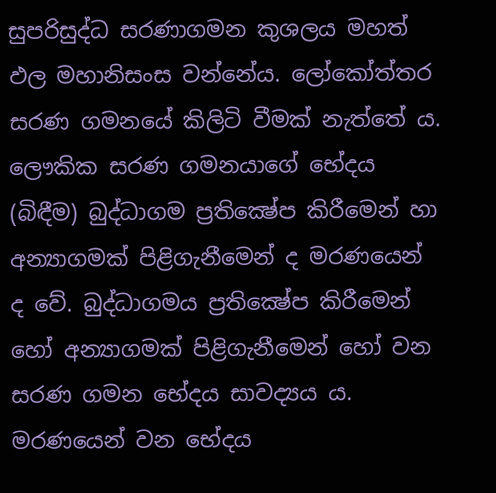සුපරිසුද්ධ සරණාගමන කුශලය මහත් ඵල මහානිසංස වන්නේය. ලෝකෝත්තර සරණ ගමනයේ කිලිටි වීමක් නැත්තේ ය. ලෞකික සරණ ගමනයාගේ භේදය (බිඳීම) බුද්ධාගම ප්‍රතික්‍ෂේප කිරීමෙන් හා අන්‍යාගමක් පිළිගැනීමෙන් ද මරණයෙන් ද වේ. බුද්ධාගමය ප්‍රතික්‍ෂේප කිරීමෙන් හෝ අන්‍යාගමක් පිළිගැනීමෙන් හෝ වන සරණ ගමන භේදය සාවද්‍යය ය. මරණයෙන් වන භේදය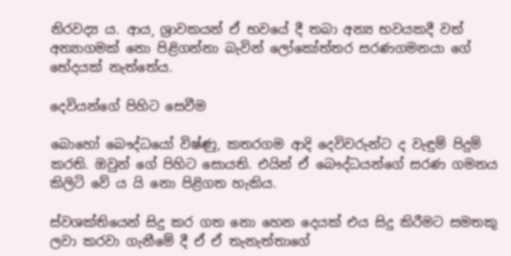නිරවද්‍ය ය. ආය¸ ශ්‍රාවකයන් ඒ භවයේ දී තබා අන්‍ය භවයකදී වත් අන්‍යාගමක් නො පිළිගන්නා බැවින් ලෝකෝත්තර සරණගමනයා ගේ භේදයක් නැත්තේය.

දෙවියන්ගේ පිහිට සෙවීම

බොහෝ බෞද්ධයෝ විෂ්ණු, කතරගම ආදි දෙවිවරුන්ට ද වැඳුම් පිදුම් කරති. ඔවුන් ගේ පිහිට සොයති. එයින් ඒ බෞද්ධයන්ගේ සරණ ගමනය කිලිටි වේ ය යි නො පිළිගත හැකිය.

ස්වශක්තියෙන් සිදු කර ගත නො හෙන දෙයක් එය සිදු කිරීමට සමතකු ලවා කරවා ගැනීමේ දී ඒ ඒ තැනැත්තාගේ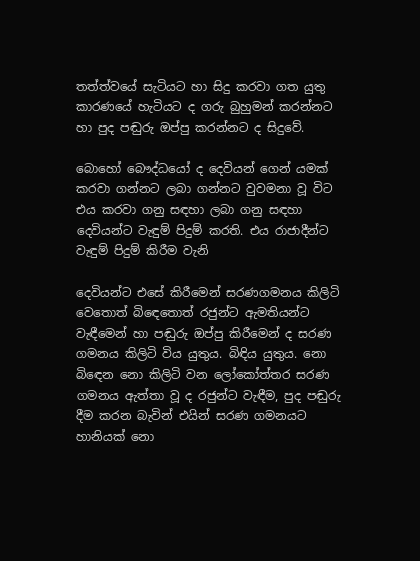තත්ත්වයේ සැටියට හා සිදු කරවා ගත යුතු කාරණයේ හැටියට ද ගරු බුහුමන් කරන්නට හා පුද පඬුරු ඔප්පු කරන්නට ද සිදුවේ.

බොහෝ බෞද්ධයෝ ද දෙවියන් ගෙන් යමක් කරවා ගන්නට ලබා ගන්නට වුවමනා වූ විට එය කරවා ගනු සඳහා ලබා ගනු සඳහා දෙවියන්ට වැඳුම් පිදුම් කරති. එය රාජාදීන්ට වැඳුම් පිදුම් කිරීම වැනි

දෙවියන්ට එසේ කිරීමෙන් සරණගමනය කිලිටි වෙතොත් බිඳෙතොත් රජුන්ට ඇමතියන්ට වැඳීමෙන් හා පඬුරු ඔප්පු කිරීමෙන් ද සරණ ගමනය කිලිටි විය යුතුය. බිඳිය යුතුය. නො බිඳෙන නො කිලිටි වන ලෝකෝත්තර සරණ ගමනය ඇත්තා වූ ද රජුන්ට වැඳීම, පුද පඬුරු දීම කරන බැවින් එයින් සරණ ගමනයට හානියක් නො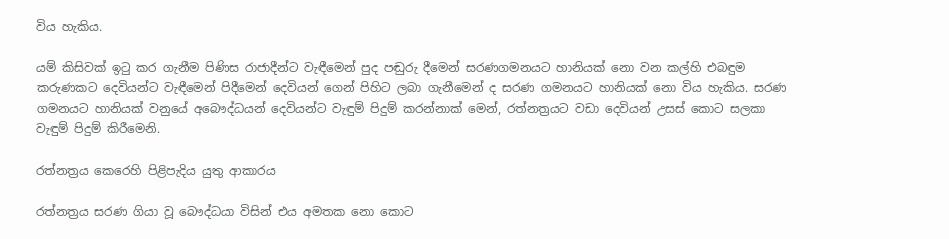විය හැකිය.

යම් කිසිවක් ඉටු කර ගැනීම පිණිස රාජාදීන්ට වැඳීමෙන් පුද පඬුරු දීමෙන් සරණගමනයට හානියක් නො වන කල්හි එබඳුම කරුණකට දෙවියන්ට වැඳීමෙන් පිදීමෙන් දෙවියන් ගෙන් පිහිට ලබා ගැනීමෙන් ද සරණ ගමනයට හානියක් නො විය හැකිය. සරණ ගමනයට හානියක් වනුයේ අබෞද්ධයන් දෙවියන්ට වැඳුම් පිදුම් කරන්නාක් මෙන්, රත්නත්‍රයට වඩා දෙවියන් උසස් කොට සලකා වැඳුම් පිදුම් කිරීමෙනි.

රත්නත්‍රය කෙරෙහි පිළිපැදිය යුතු ආකාරය

රත්නත්‍රය සරණ ගියා වූ බෞද්ධයා විසින් එය අමතක නො කොට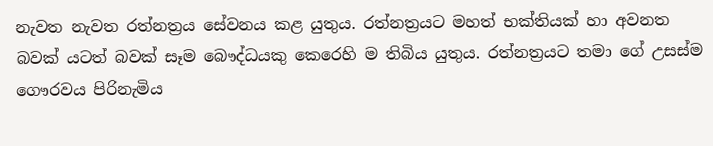නැවත නැවත රත්නත්‍රය සේවනය කළ යුතුය. රත්නත්‍රයට මහත් භක්තියක් හා අවනත බවක් යටත් බවක් සෑම බෞද්ධයකු කෙරෙහි ම තිබිය යුතුය. රත්නත්‍රයට තමා ගේ උසස්ම ගෞරවය පිරිනැමිය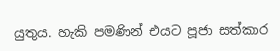යුතුය. හැකි පමණින් එයට පූජා සත්කාර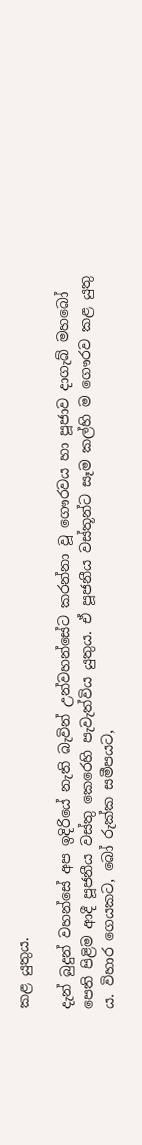කළ යුතුය.

දැන් බුදුන් වහන්සේ අප ඉදිරියේ නැති බැවින් උන්වහන්සේට කරන්නා වූ ගෞරවය හා පූජාව දාගැබ් මහබෝ පෙති පිළිම ආදී පූජනීය වස්තු කෙරෙහි පැවැත්විය යුතුය. ඒ පූජනීය වස්තූන්ට සෑම කල්හි ම ගෞරව කළ යුතු ය. විහාර ගෙයකට, බෝ රුක්ක සමීපයට,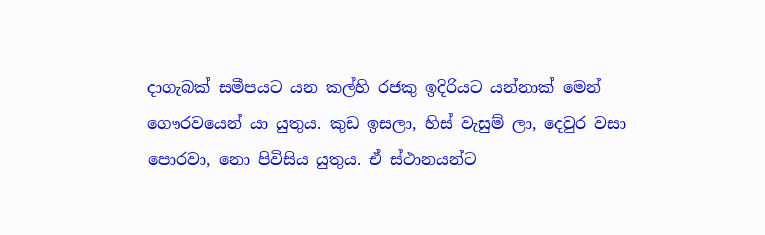දාගැබක් සමීපයට යන කල්හි රජකු ඉදිරියට යන්නාක් මෙන් ගෞරවයෙන් යා යුතුය. කුඩ ඉසලා, හිස් වැසුම් ලා, දෙවුර වසා පොරවා, නො පිවිසිය යුතුය. ඒ ස්ථානයන්ට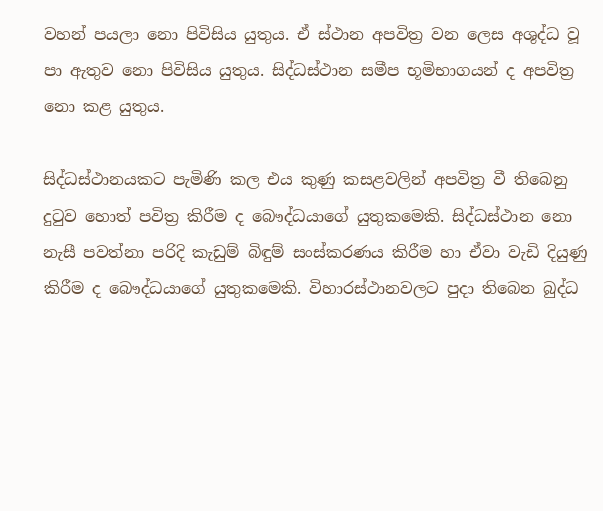වහන් පයලා නො පිවිසිය යුතුය. ඒ ස්ථාන අපවිත්‍ර වන ලෙස අශුද්ධ වූ පා ඇතුව නො පිවිසිය යුතුය. සිද්ධස්ථාන සමීප භූමිභාගයන් ද අපවිත්‍ර නො කළ යුතුය.

සිද්ධස්ථානයකට පැමිණි කල එය කුණු කසළවලින් අපවිත්‍ර වී තිබෙනු දුටුව හොත් පවිත්‍ර කිරීම ද බෞද්ධයාගේ යුතුකමෙකි. සිද්ධස්ථාන නො නැසී පවත්නා පරිදි කැඩුම් බිඳුම් සංස්කරණය කිරීම හා ඒවා වැඩි දියුණු කිරීම ද බෞද්ධයාගේ යුතුකමෙකි. විහාරස්ථානවලට පුදා තිබෙන බුද්ධ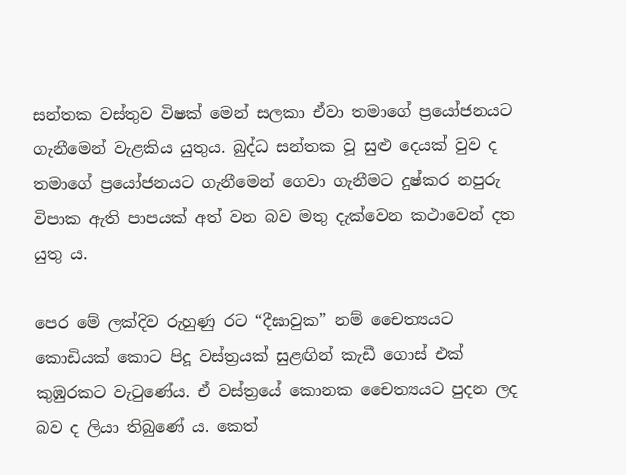සන්තක වස්තුව විෂක් මෙන් සලකා ඒවා තමාගේ ප්‍රයෝජනයට ගැනීමෙන් වැළකිය යුතුය. බුද්ධ සන්තක වූ සුළු දෙයක් වුව ද තමාගේ ප්‍රයෝජනයට ගැනීමෙන් ගෙවා ගැනීමට දුෂ්කර නපුරු විපාක ඇති පාපයක් අත් වන බව මතු දැක්වෙන කථාවෙන් දත යුතු ය.

පෙර මේ ලක්දිව රුහුණු රට “දීඝාවුක” නම් චෛත්‍යයට කොඩියක් කොට පිදූ වස්ත්‍රයක් සුළඟින් කැඩී ගොස් එක් කුඹුරකට වැටුණේය. ඒ වස්ත්‍රයේ කොනක චෛත්‍යයට පුදන ලද බව ද ලියා තිබුණේ ය. කෙත්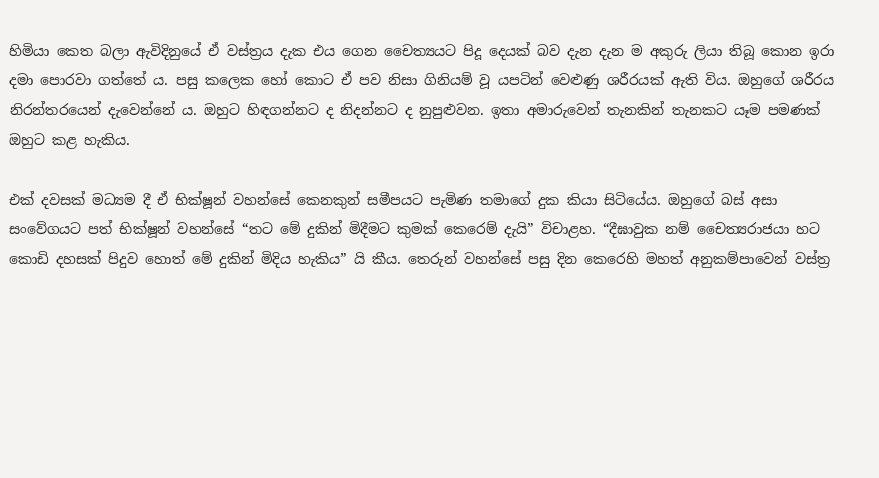හිමියා කෙත බලා ඇවිදිනුයේ ඒ වස්ත්‍රය දැක එය ගෙන චෛත්‍යයට පිදූ දෙයක් බව දැන දැන ම අකුරු ලියා තිබූ කොන ඉරා දමා පොරවා ගත්තේ ය. පසු කලෙක හෝ කොට ඒ පව නිසා ගිනියම් වූ යපටින් වෙළුණු ශරීරයක් ඇති විය. ඔහුගේ ශරීරය නිරන්තරයෙන් දැවෙන්නේ ය. ඔහුට හිඳගන්නට ද නිදන්නට ද නුපුළුවන. ඉතා අමාරුවෙන් තැනකින් තැනකට යෑම පමණක් ඔහුට කළ හැකිය.

එක් දවසක් මධ්‍යම දී ඒ භික්ෂූන් වහන්සේ කෙනකුන් සමීපයට පැමිණ තමාගේ දුක කියා සිටියේය. ඔහුගේ බස් අසා සංවේගයට පත් භික්ෂූන් වහන්සේ “තට මේ දුකින් මිදීමට කුමක් කෙරෙම් දැයි” විචාළහ. “දීඝාවුක නම් චෛත්‍යරාජයා හට කොඩි දහසක් පිදුව හොත් මේ දුකින් මිදිය හැකිය” යි කීය. තෙරුන් වහන්සේ පසු දින කෙරෙහි මහත් අනුකම්පාවෙන් වස්ත්‍ර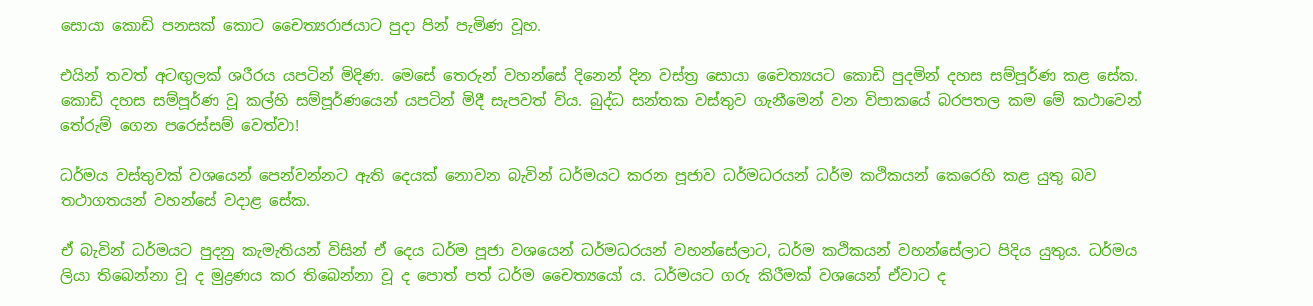සොයා කොඩි පනසක් කොට චෛත්‍යරාජයාට පුදා පින් පැමිණ වූහ.

එයින් තවත් අටඟුලක් ශරීරය යපටින් මිදිණ. මෙසේ තෙරුන් වහන්සේ දිනෙන් දින වස්ත්‍ර සොයා චෛත්‍යයට කොඩි පුදමින් දහස සම්පූර්ණ කළ සේක. කොඩි දහස සම්පූර්ණ වූ කල්හි සම්පූර්ණයෙන් යපටින් මිදී සැපවත් විය. බුද්ධ සන්තක වස්තුව ගැනීමෙන් වන විපාකයේ බරපතල කම මේ කථාවෙන් තේරුම් ගෙන පරෙස්සම් වෙත්වා!

ධර්මය වස්තුවක් වශයෙන් පෙන්වන්නට ඇති දෙයක් නොවන බැවින් ධර්මයට කරන පූජාව ධර්මධරයන් ධර්ම කථිකයන් කෙරෙහි කළ යුතු බව තථාගතයන් වහන්සේ වදාළ සේක.

ඒ බැවින් ධර්මයට පුදනු කැමැතියන් විසින් ඒ දෙය ධර්ම පූජා වශයෙන් ධර්මධරයන් වහන්සේලාට, ධර්ම කථිකයන් වහන්සේලාට පිදිය යුතුය. ධර්මය ලියා තිබෙන්නා වූ ද මුද්‍රණය කර තිබෙන්නා වූ ද පොත් පත් ධර්ම චෛත්‍යයෝ ය. ධර්මයට ගරු කිරීමක් වශයෙන් ඒවාට ද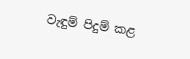වැඳුම් පිදුම් කළ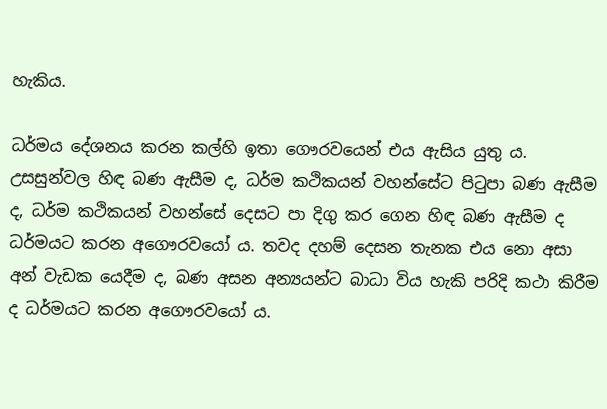හැකිය.

ධර්මය දේශනය කරන කල්හි ඉතා ගෞරවයෙන් එය ඇසිය යුතු ය. උසසුන්වල හිඳ බණ ඇසීම ද, ධර්ම කථිකයන් වහන්සේට පිටුපා බණ ඇසීම ද, ධර්ම කථිකයන් වහන්සේ දෙසට පා දිගු කර ගෙන හිඳ බණ ඇසීම ද ධර්මයට කරන අගෞරවයෝ ය. තවද දහම් දෙසන තැනක එය නො අසා අන් වැඩක යෙදීම ද, බණ අසන අන්‍යයන්ට බාධා විය හැකි පරිදි කථා කිරීම ද ධර්මයට කරන අගෞරවයෝ ය.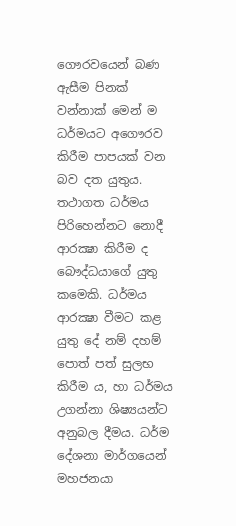ගෞරවයෙන් බණ ඇසීම පිනක් වන්නාක් මෙන් ම ධර්මයට අගෞරව කිරීම පාපයක් වන බව දත යුතුය. තථාගත ධර්මය පිරිහෙන්නට නොදී ආරක්‍ෂා කිරීම ද බෞද්ධයාගේ යුතු කමෙකි. ධර්මය ආරක්‍ෂා වීමට කළ යුතු දේ නම් දහම් පොත් පත් සුලභ කිරීම ය, හා ධර්මය උගන්නා ශිෂ්‍යයන්ට අනුබල දීමය. ධර්ම දේශනා මාර්ගයෙන් මහජනයා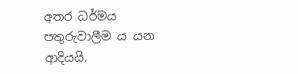අතර ධර්මය පතුරුවාලීම ය යන ආදියයි.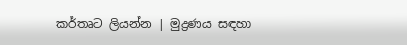කර්තෘට ලියන්න | මුද්‍රණය සඳහා